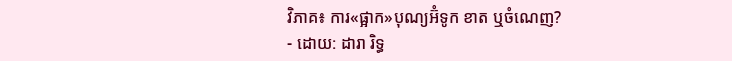វិភាគ៖ ការ«ផ្អាក»បុណ្យអ៊ំទូក ខាត ឬចំណេញ?
- ដោយ: ដារា រិទ្ធ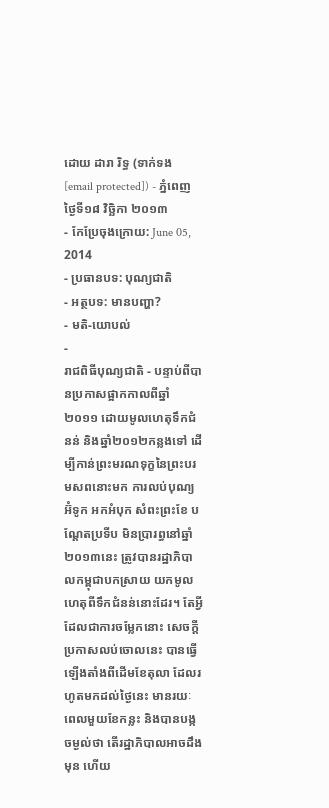ដោយ ដារា រិទ្ធ (ទាក់ទង [email protected]) - ភ្នំពេញ ថ្ងៃទី១៨ វិច្ឆិកា ២០១៣
- កែប្រែចុងក្រោយ: June 05, 2014
- ប្រធានបទ: បុណ្យជាតិ
- អត្ថបទ: មានបញ្ហា?
- មតិ-យោបល់
-
រាជពិធីបុណ្យជាតិ - បន្ទាប់ពីបានប្រកាសផ្អាកកាលពីឆ្នាំ២០១១ ដោយមូលហេតុទឹកជំនន់ និងឆ្នាំ២០១២កន្លងទៅ ដើម្បីកាន់ព្រះមរណទុក្ខនៃព្រះបរមសពនោះមក ការលប់បុណ្យអ៊ំទូក អកអំបុក សំពះព្រះខែ បណ្ដែតប្រទីប មិនប្រារព្ធនៅឆ្នាំ២០១៣នេះ ត្រូវបានរដ្ឋាភិបាលកម្ពុជាបកស្រាយ យកមូលហេតុពីទឹកជំនន់នោះដែរ។ តែអ្វីដែលជាការចម្លែកនោះ សេចក្ដីប្រកាសលប់ចោលនេះ បានធ្វើឡើងតាំងពីដើមខែតុលា ដែលរហូតមកដល់ថ្ងៃនេះ មានរយៈពេលមួយខែកន្លះ និងបានបង្កចម្ងល់ថា តើរដ្ឋាភិបាលអាចដឹងមុន ហើយ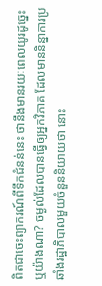ពិតជាចេះព្យាករណ៍ពីទឹកជំនន់នេះ ថានឹងមានរយៈពេលយូរដូច្នេះ ឬយ៉ាងណា? ចម្ងល់ដែលបានធ្វើឲ្យអ្នកវិភាគ ដែលមាននិន្នាការប្រឆាំងរដ្ឋាភិបាលមួយចំនួននិយាយថា នោះ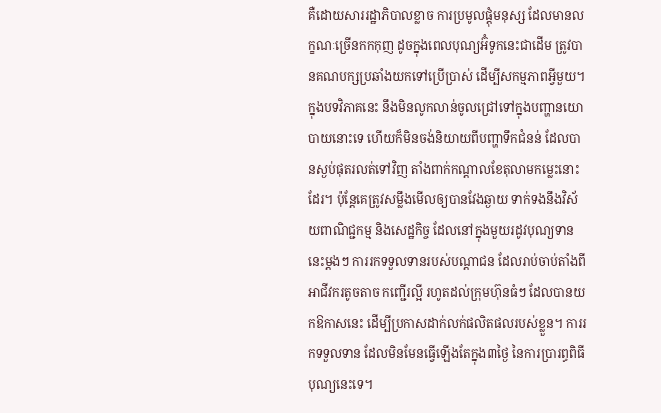គឺដោយសាររដ្ឋាភិបាលខ្លាច ការប្រមូលផ្ដុំមនុស្ស ដែលមានលក្ខណៈច្រើនកកកុញ ដូចក្នុងពេលបុណ្យអ៊ំទូកនេះជាដើម ត្រូវបានគណបក្សប្រឆាំងយកទៅប្រើប្រាស់ ដើម្បីសកម្មភាពអ្វីមួយ។
ក្នុងបទវិភាគនេះ នឹងមិនលូកលាន់ចូលជ្រៅទៅក្នុងបញ្ហានយោបាយនោះទេ ហើយក៏មិនចង់និយាយពីបញ្ហាទឹកជំនន់ ដែលបានស្ងប់ផុតរលត់ទៅវិញ តាំងពាក់កណ្ដាលខែតុលាមកម្លេះនោះដែរ។ ប៉ុន្តែគេត្រូវសម្លឹងមើលឲ្យបានវែងឆ្ងាយ ទាក់ទងនឹងវិស័យពាណិជ្ជកម្ម និងសេដ្ឋកិច្ច ដែលនៅក្នុងមួយរដូវបុណ្យទាននេះម្ដងៗ ការរកទទួលទានរបស់បណ្ដាជន ដែលរាប់ចាប់តាំងពីអាជីវករតូចតាច កញ្ជើរល្អី រហូតដល់ក្រុមហ៊ុនធំៗ ដែលបានយកឱកាសនេះ ដើម្បីប្រកាសដាក់លក់ផលិតផលរបស់ខ្លួន។ ការរកទទួលទាន ដែលមិនមែនធ្វើឡើងតែក្នុង៣ថ្ងៃ នៃការប្រារព្ធពិធីបុណ្យនេះទេ។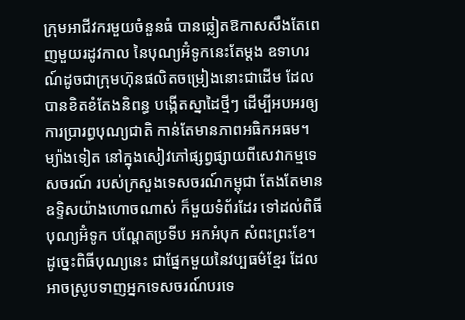ក្រុមអាជីវករមួយចំនួនធំ បានឆ្លៀតឱកាសសឹងតែពេញមួយរដូវកាល នៃបុណ្យអ៊ំទូកនេះតែម្ដង ឧទាហរណ៍ដូចជាក្រុមហ៊ុនផលិតចម្រៀងនោះជាដើម ដែលបានខិតខំតែងនិពន្ធ បង្កើតស្នាដៃថ្មីៗ ដើម្បីអបអរឲ្យការប្រារព្ធបុណ្យជាតិ កាន់តែមានភាពអធិកអធម។
ម្យ៉ាងទៀត នៅក្នុងសៀវភៅផ្សព្វផ្សាយពីសេវាកម្មទេសចរណ៍ របស់ក្រសួងទេសចរណ៍កម្ពុជា តែងតែមានឧទ្ទិសយ៉ាងហោចណាស់ ក៏មួយទំព័រដែរ ទៅដល់ពិធីបុណ្យអ៊ំទូក បណ្ដែតប្រទីប អកអំបុក សំពះព្រះខែ។ ដូច្នេះពិធីបុណ្យនេះ ជាផ្នែកមួយនៃវប្បធម៌ខ្មែរ ដែលអាចស្រូបទាញអ្នកទេសចរណ៍បរទេ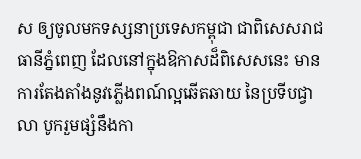ស ឲ្យចូលមកទស្សនាប្រទេសកម្ពុជា ជាពិសេសរាជធានីភ្នំពេញ ដែលនៅក្នុងឱកាសដ៏ពិសេសនេះ មានការតែងតាំងនូវភ្លើងពណ៍ល្អឆើតឆាយ នៃប្រទីបជ្វាលា បូករួមផ្សំនឹងកា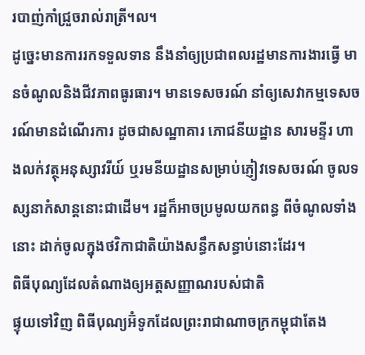របាញ់កាំជ្រួចរាល់រាត្រី។ល។
ដូច្នេះមានការរកទទួលទាន នឹងនាំឲ្យប្រជាពលរដ្ឋមានការងារធ្វើ មានចំណូលនិងជីវភាពធូរធារ។ មានទេសចរណ៍ នាំឲ្យសេវាកម្មទេសចរណ៍មានដំណើរការ ដូចជាសណ្ឋាគារ ភោជនីយដ្ឋាន សារមន្ទីរ ហាងលក់វត្ថុអនុស្សាវរីយ៍ ឬរមនីយដ្ឋានសម្រាប់ភ្ញៀវទេសចរណ៍ ចូលទស្សនាកំសាន្ដនោះជាដើម។ រដ្ឋក៏អាចប្រមូលយកពន្ធ ពីចំណូលទាំងនោះ ដាក់ចូលក្នុងថវិកាជាតិយ៉ាងសន្ធឹកសន្ធាប់នោះដែរ។
ពិធីបុណ្យដែលតំណាងឲ្យអត្តសញ្ញាណរបស់ជាតិ
ផ្ទុយទៅវិញ ពិធីបុណ្យអ៊ំទូកដែលព្រះរាជាណាចក្រកម្ពុជាតែង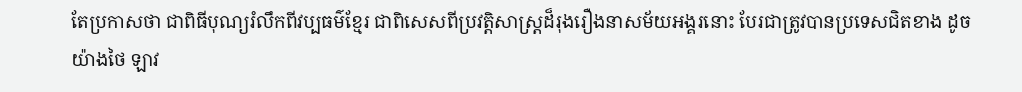តែប្រកាសថា ជាពិធីបុណ្យរំលឹកពីវប្បធម៌ខ្មែរ ជាពិសេសពីប្រវត្តិសាស្ត្រដ៏រុងរឿងនាសម័យអង្គរនោះ បែរជាត្រូវបានប្រទេសជិតខាង ដូចយ៉ាងថៃ ឡាវ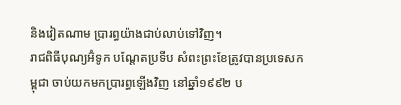និងវៀតណាម ប្រារព្ធយ៉ាងជាប់លាប់ទៅវិញ។
រាជពិធីបុណ្យអ៊ំទូក បណ្ដែតប្រទីប សំពះព្រះខែត្រូវបានប្រទេសកម្ពុជា ចាប់យកមកប្រារព្ធឡើងវិញ នៅឆ្នាំ១៩៩២ ប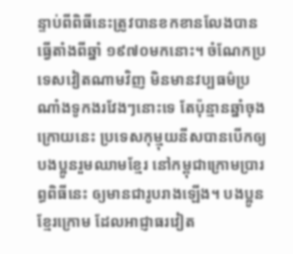ន្ទាប់ពីពិធីនេះត្រូវបានខកខានលែងបានធ្វើតាំងពីឆ្នាំ ១៩៧០មកនោះ។ ចំណែកប្រទេសវៀតណាមវិញ មិនមានវប្បធម៌ប្រណាំងទូកងរវែងៗនោះទេ តែប៉ុន្មានឆ្នាំចុងក្រោយនេះ ប្រទេសកុម្មុយនីសបានបើកឲ្យបងប្អូនរួមឈាមខ្មែរ នៅកម្ពុជាក្រោមប្រារព្ធពិធីនេះ ឲ្យមានជារូបរាងឡើង។ បងប្អូនខ្មែរក្រោម ដែលអាជ្ញាធរវៀត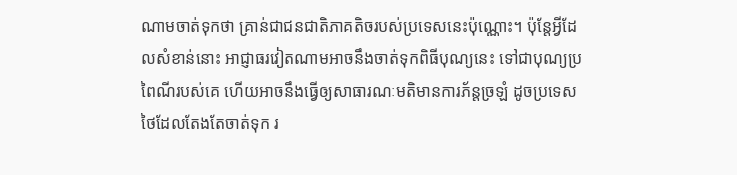ណាមចាត់ទុកថា គ្រាន់ជាជនជាតិភាគតិចរបស់ប្រទេសនេះប៉ុណ្ណោះ។ ប៉ុន្តែអ្វីដែលសំខាន់នោះ អាជ្ញាធរវៀតណាមអាចនឹងចាត់ទុកពិធីបុណ្យនេះ ទៅជាបុណ្យប្រពៃណីរបស់គេ ហើយអាចនឹងធ្វើឲ្យសាធារណៈមតិមានការភ័ន្ដច្រឡំ ដូចប្រទេសថៃដែលតែងតែចាត់ទុក រ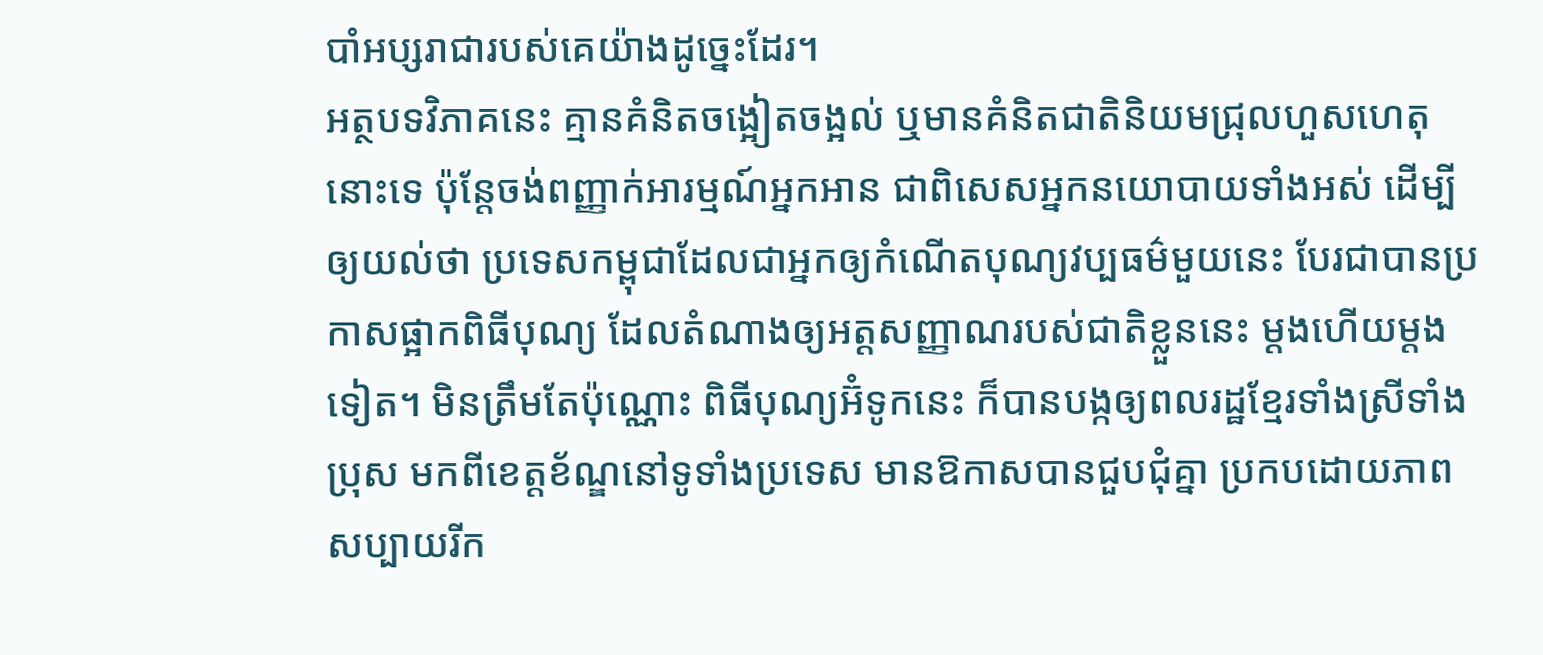បាំអប្សរាជារបស់គេយ៉ាងដូច្នេះដែរ។
អត្ថបទវិភាគនេះ គ្មានគំនិតចង្អៀតចង្អល់ ឬមានគំនិតជាតិនិយមជ្រុលហួសហេតុនោះទេ ប៉ុន្តែចង់ពញ្ញាក់អារម្មណ៍អ្នកអាន ជាពិសេសអ្នកនយោបាយទាំងអស់ ដើម្បីឲ្យយល់ថា ប្រទេសកម្ពុជាដែលជាអ្នកឲ្យកំណើតបុណ្យវប្បធម៌មួយនេះ បែរជាបានប្រកាសផ្អាកពិធីបុណ្យ ដែលតំណាងឲ្យអត្តសញ្ញាណរបស់ជាតិខ្លួននេះ ម្ដងហើយម្ដងទៀត។ មិនត្រឹមតែប៉ុណ្ណោះ ពិធីបុណ្យអ៊ំទូកនេះ ក៏បានបង្កឲ្យពលរដ្ឋខ្មែរទាំងស្រីទាំងប្រុស មកពីខេត្តខ័ណ្ឌនៅទូទាំងប្រទេស មានឱកាសបានជួបជុំគ្នា ប្រកបដោយភាពសប្បាយរីក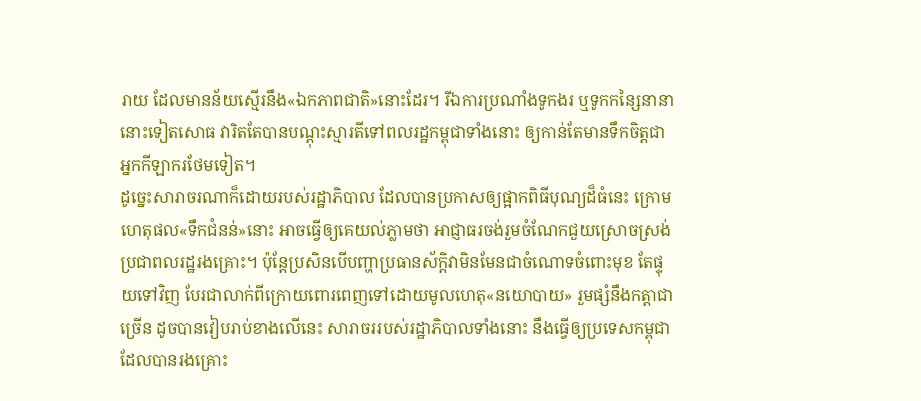រាយ ដែលមានន័យស្មើរនឹង«ឯកភាពជាតិ»នោះដែរ។ រីឯការប្រណាំងទូកងរ ឬទូកកន្សៃនានានោះទៀតសោធ វារិតតែបានបណ្ដុះស្មារតីទៅពលរដ្ឋកម្ពុជាទាំងនោះ ឲ្យកាន់តែមានទឹកចិត្តជាអ្នកកីឡាករថែមទៀត។
ដូច្នេះសារាចរណាក៏ដោយរបស់រដ្ឋាភិបាល ដែលបានប្រកាសឲ្យផ្អាកពិធីបុណ្យដ៏ធំនេះ ក្រោមហេតុផល«ទឹកជំនន់»នោះ អាចធ្វើឲ្យគេយល់ភ្លាមថា អាជ្ញាធរចង់រួមចំណែកជួយស្រោចស្រង់ ប្រជាពលរដ្ឋរងគ្រោះ។ ប៉ុន្តែប្រសិនបើបញ្ហាប្រធានស័ក្ដិវាមិនមែនជាចំណោទចំពោះមុខ តែផ្ទុយទៅវិញ បែរជាលាក់ពីក្រោយពោរពេញទៅដោយមូលហេតុ«នយោបាយ» រួមផ្សំនឹងកត្ដាជាច្រើន ដូចបានវៀបរាប់ខាងលើនេះ សារាចររបស់រដ្ឋាភិបាលទាំងនោះ នឹងធ្វើឲ្យប្រទេសកម្ពុជាដែលបានរងគ្រោះ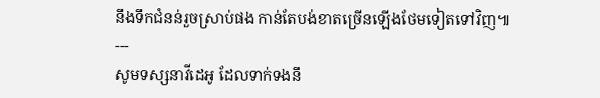នឹងទឹកជំនន់រួចស្រាប់ផង កាន់តែបង់ខាតច្រើនឡើងថែមទៀតទៅវិញ៕
---
សូមទស្សនាវីដេអូ ដែលទាក់ទងនឹ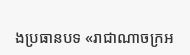ងប្រធានបទ «រាជាណាចក្រអ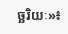ច្ឆរិយៈ»៖